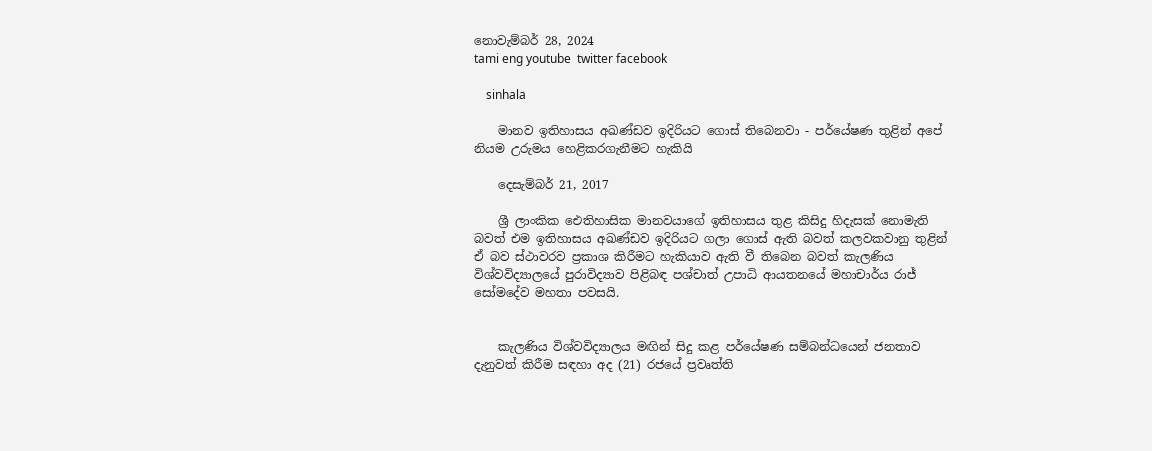නොවැම්බර් 28, 2024
tami eng youtube  twitter facebook

    sinhala

    මානව ඉතිහාසය අඛණ්ඩව ඉදිරියට ගොස් තිබෙනවා - පර්යේෂණ තුළින් අපේ නියම උරුමය හෙළිකරගැනීමට හැකියි

    දෙසැම්බර් 21, 2017

    ශ්‍රී ලාංකික ඓතිහාසික මානවයාගේ ඉතිහාසය තුළ කිසිදු හිදැසක් නොමැති බවත් එම ඉතිහාසය අඛණ්ඩව ඉදිරියට ගලා ගොස් ඇති බවත් කලවකවානු තුළින් ඒ බව ස්ථාවරව ප්‍රකාශ කිරීමට හැකියාව ඇති වී තිබෙන බවත් කැලණිය විශ්වවිද්‍යාලයේ පුරාවිද්‍යාව පිළිබඳ පශ්චාත් උපාධි ආයතනයේ මහාචාර්ය රාජ් සෝමදේව මහතා පවසයි.


    කැලණිය විශ්වවිද්‍යාලය මඟින් සිදු කළ පර්යේෂණ සම්බන්ධයෙන් ජනතාව දැනුවත් කිරීම සඳහා අද (21) රජයේ ප්‍රවෘත්ති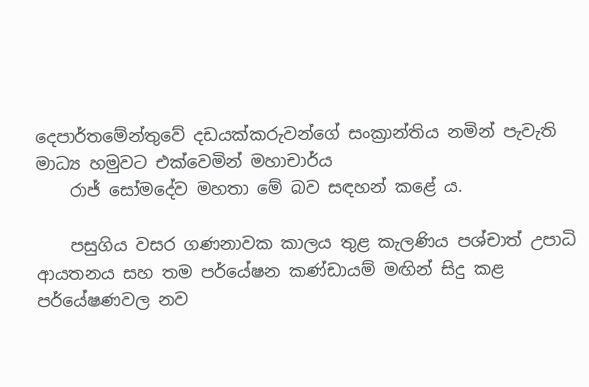දෙපාර්තමේන්තුවේ දඩයක්කරුවන්ගේ සංක්‍රාන්තිය නමින් පැවැති මාධ්‍ය හමුවට එක්වෙමින් මහාචාර්ය
    රාජ් සෝමදේව මහතා මේ බව සඳහන් කළේ ය.

    පසුගිය වසර ගණනාවක කාලය තුළ කැලණිය පශ්චාත් උපාධි ආයතනය සහ තම පර්යේෂන කණ්ඩායම් මඟින් සිදු කළ පර්යේෂණවල නව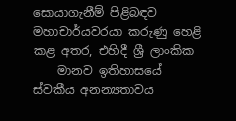සොයාගැනීම් පිළිබඳව මහාචාර්යවරයා කරුණු හෙළි කළ අතර, එහිදී ශ්‍රී ලාංකික
    මානව ඉතිහාසයේ ස්වකීය අනන්‍යතාවය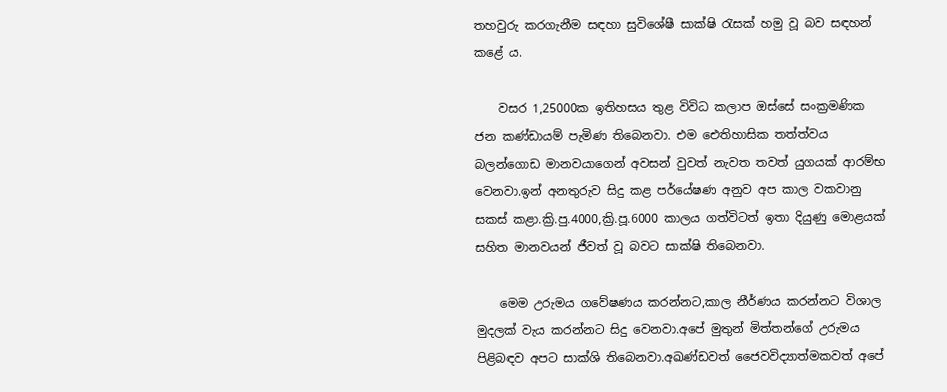තහවුරු කරගැනීම සඳහා සුවිශේෂී සාක්ෂි රැසක් හමු වූ බව සඳහන් කළේ ය.

    වසර 1,25000ක ඉතිහසය තුළ විවිධ කලාප ඔස්සේ සංක්‍රමණික ජන කණ්ඩායම් පැමිණ තිබෙනවා. එම ඓතිහාසික තත්ත්වය බලන්ගොඩ මානවයාගෙන් අවසන් වුවත් නැවත තවත් යුගයක් ආරම්භ වෙනවා.ඉන් අනතුරුව සිදු කළ පර්යේෂණ අනුව අප කාල වකවානු සකස් කළා.ක්‍රි.පු.4000,ක්‍රි.පූ.6000 කාලය ගත්විටත් ඉතා දියුණු මොළයක් සහිත මානවයන් ජීවත් වූ බවට සාක්ෂි තිබෙනවා.

    මෙම උරුමය ගවේෂණය කරන්නට,කාල නීර්ණය කරන්නට විශාල මුදලක් වැය කරන්නට සිදු වෙනවා.අපේ මුතුන් මිත්තන්ගේ උරුමය පිළිබඳව අපට සාක්ශි තිබෙනවා.අඛණ්ඩවත් ජෛවවිද්‍යාත්මකවත් අපේ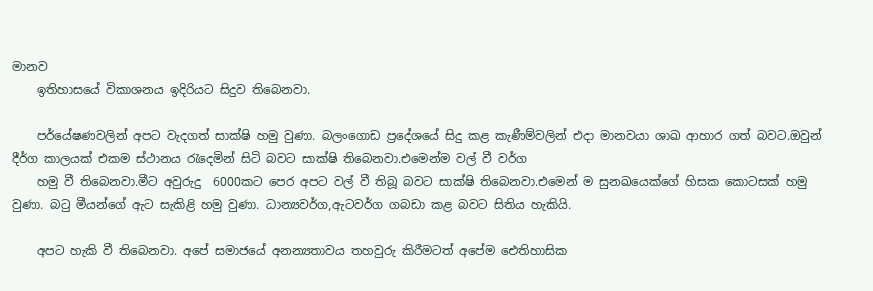මානව
    ඉතිහාසයේ විකාශනය ඉදිරියට සිදුව තිබෙනවා.

    පර්යේෂණවලින් අපට වැදගත් සාක්ෂි හමු වුණා. බලංගොඩ ප්‍රදේශයේ සිදු කළ කැණීම්වලින් එදා මානවයා ශාඛ ආහාර ගත් බවට.ඔවුන් දීර්ග කාලයක් එකම ස්ථානය රැදෙමින් සිටි බවට සාක්ෂි තිබෙනවා.එමෙන්ම වල් වී වර්ග
    හමු වී තිබෙනවා.මීට අවුරුදු  6000කට පෙර අපට වල් වී තිබූ බවට සාක්ෂි තිබෙනවා.එමෙන් ම සුනඛයෙක්ගේ හිසක කොටසක් හමු වුණා. බටු මීයන්ගේ ඇට සැකිළි හමු වුණා. ධාන්‍යවර්ග,ඇටවර්ග ගබඩා කළ බවට සිතිය හැකියි.

    අපට හැකි වී තිබෙනවා. අපේ සමාජයේ අනන්‍යතාවය තහවුරු කිරීමටත් අපේම ඓතිහාසික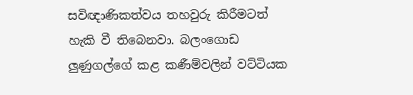සවිඥාණිකත්වය තහවුරු කිරීමටත් හැකි වී තිබෙනවා. බලංගොඩ ලුණුගල්ගේ කළ කණීම්වලින් වට්ටියක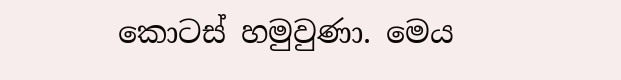කොටස් හමුවුණා. මෙය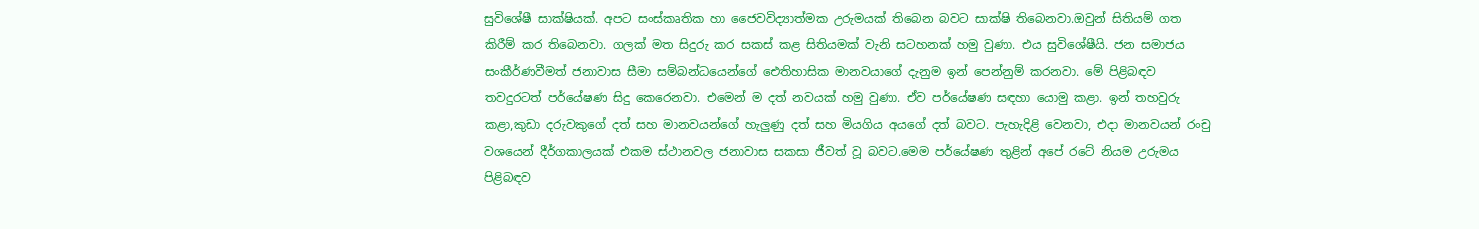සුවිශේෂී සාක්ෂියක්. අපට සංස්කෘතික හා ජෛවවිද්‍යාත්මක උරුමයක් තිබෙන බවට සාක්ෂි තිබෙනවා.ඔවුන් සිතියම් ගත කිරීම් කර තිබෙනවා. ගලක් මත සිදුරු කර සකස් කළ සිතියමක් වැනි සටහනක් හමු වුණා. එය සුවිශේෂීයි. ජන සමාජය සංකීර්ණවීමත් ජනාවාස සීමා සම්බන්ධයෙන්ගේ ඓතිහාසික මානවයාගේ දැනුම ඉන් පෙන්නුම් කරනවා. මේ පිළිබඳව තවදුරටත් පර්යේෂණ සිදු කෙරෙනවා. එමෙන් ම දත් නවයක් හමු වුණා. ඒව පර්යේෂණ සඳහා යොමු කළා. ඉන් තහවුරු කළා,කුඩා දරුවකුගේ දත් සහ මානවයන්ගේ හැලුණු දත් සහ මියගිය අයගේ දත් බවට. පැහැදිළි වෙනවා, එදා මානවයන් රංචු වශයෙන් දීර්ගකාලයක් එකම ස්ථානවල ජනාවාස සකසා ජීවත් වූ බවට.මෙම පර්යේෂණ තුළින් අපේ රටේ නියම උරුමය පිළිබඳව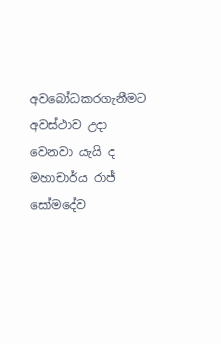අවබෝධකරගැනීමට අවස්ථාව උදා වෙනවා යැයි ද මහාචාර්ය රාජ් සෝමදේව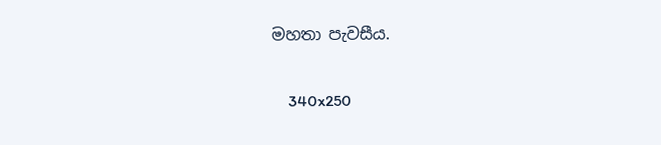මහතා පැවසීය.

    340x250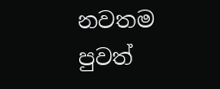නවතම පුවත්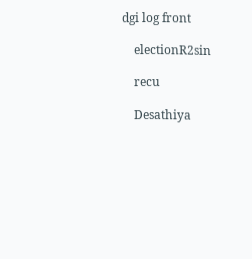dgi log front

    electionR2sin

    recu

    Desathiya